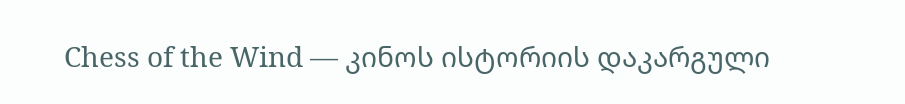Chess of the Wind — კინოს ისტორიის დაკარგული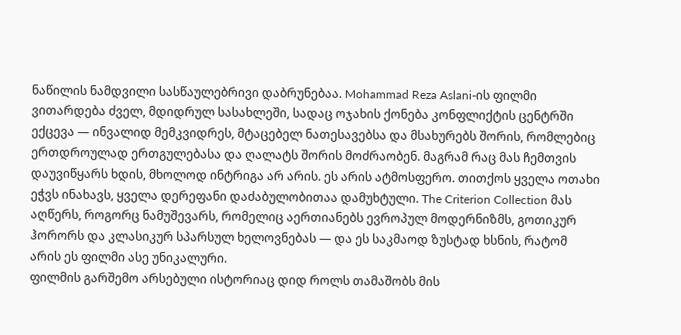ნაწილის ნამდვილი სასწაულებრივი დაბრუნებაა. Mohammad Reza Aslani-ის ფილმი ვითარდება ძველ, მდიდრულ სასახლეში, სადაც ოჯახის ქონება კონფლიქტის ცენტრში ექცევა — ინვალიდ მემკვიდრეს, მტაცებელ ნათესავებსა და მსახურებს შორის, რომლებიც ერთდროულად ერთგულებასა და ღალატს შორის მოძრაობენ. მაგრამ რაც მას ჩემთვის დაუვიწყარს ხდის, მხოლოდ ინტრიგა არ არის. ეს არის ატმოსფერო. თითქოს ყველა ოთახი ეჭვს ინახავს, ყველა დერეფანი დაძაბულობითაა დამუხტული. The Criterion Collection მას აღწერს, როგორც ნამუშევარს, რომელიც აერთიანებს ევროპულ მოდერნიზმს, გოთიკურ ჰორორს და კლასიკურ სპარსულ ხელოვნებას — და ეს საკმაოდ ზუსტად ხსნის, რატომ არის ეს ფილმი ასე უნიკალური.
ფილმის გარშემო არსებული ისტორიაც დიდ როლს თამაშობს მის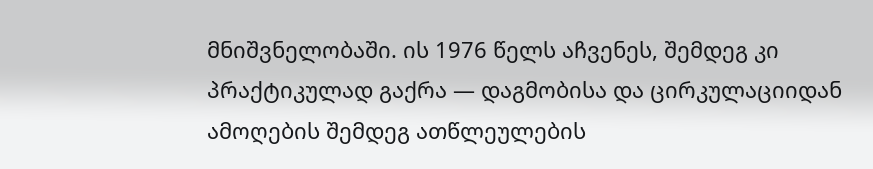მნიშვნელობაში. ის 1976 წელს აჩვენეს, შემდეგ კი პრაქტიკულად გაქრა — დაგმობისა და ცირკულაციიდან ამოღების შემდეგ ათწლეულების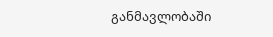განმავლობაში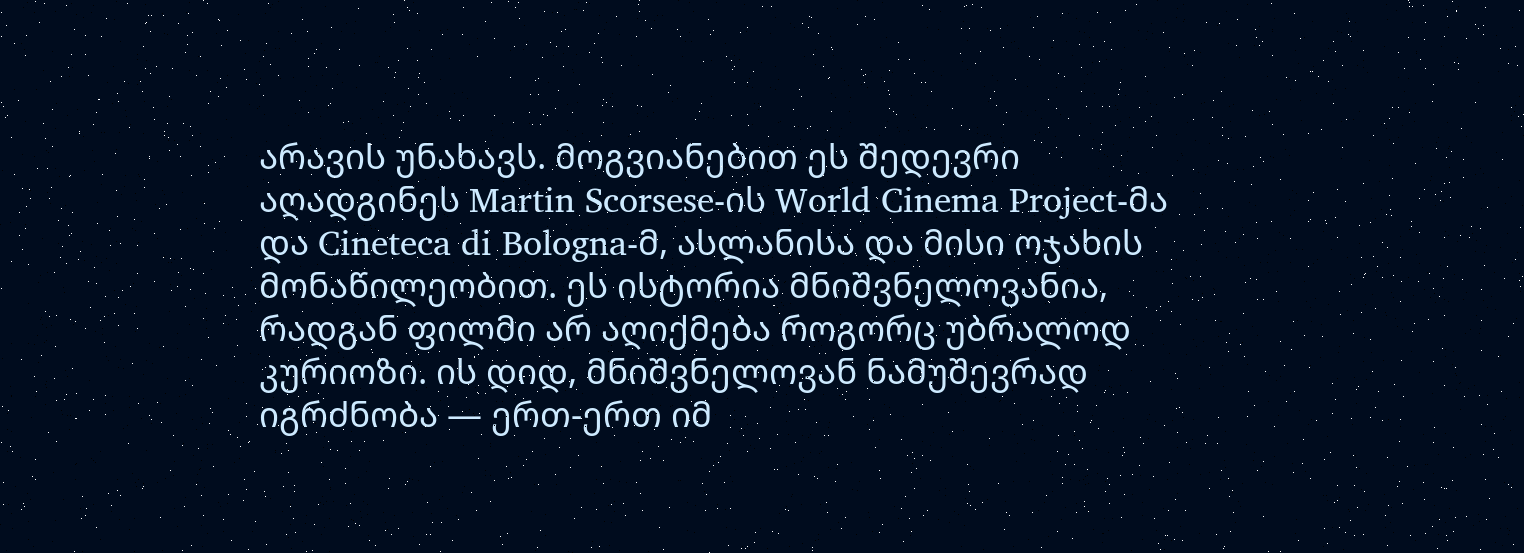არავის უნახავს. მოგვიანებით ეს შედევრი აღადგინეს Martin Scorsese-ის World Cinema Project-მა და Cineteca di Bologna-მ, ასლანისა და მისი ოჯახის მონაწილეობით. ეს ისტორია მნიშვნელოვანია, რადგან ფილმი არ აღიქმება როგორც უბრალოდ კურიოზი. ის დიდ, მნიშვნელოვან ნამუშევრად იგრძნობა — ერთ-ერთ იმ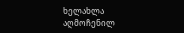ხელახლა აღმოჩენილ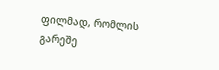ფილმად, რომლის გარეშე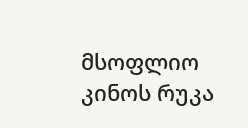მსოფლიო კინოს რუკა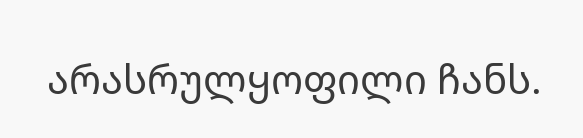არასრულყოფილი ჩანს.